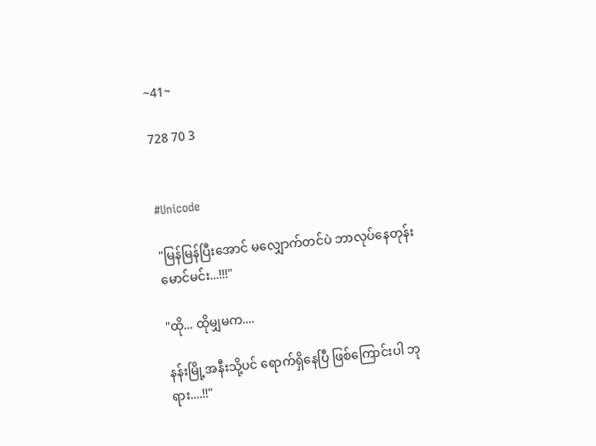~41~

728 70 3


#Unicode

"မြန်မြန်ပြီးအောင် မလျှောက်တင်ပဲ ဘာလုပ်နေတုန်း မောင်မင်း...!!!"

"ထို... ထိုမျှမက....

နန်းမြို့အနီးသို့ပင် ရောက်ရှိနေပြီ ဖြစ်ကြောင်းပါ ဘုရား....!!"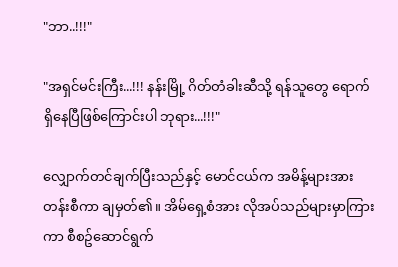"ဘာ..!!!"

"အရှင်မင်းကြီး...!!! နန်းမြို့ ဂိတ်တံခါးဆီသို့ ရန်သူတွေ ရောက်ရှိနေပြီဖြစ်ကြောင်းပါ ဘုရား...!!!"

လျှောက်တင်ချက်ပြီးသည်နှင့် မောင်ငယ်က အမိန့်များအား တန်းစီကာ ချမှတ်၏။ အိမ်ရှေ့စံအား လိုအပ်သည်များမှာကြားကာ စီစဥ်ဆောင်ရွက်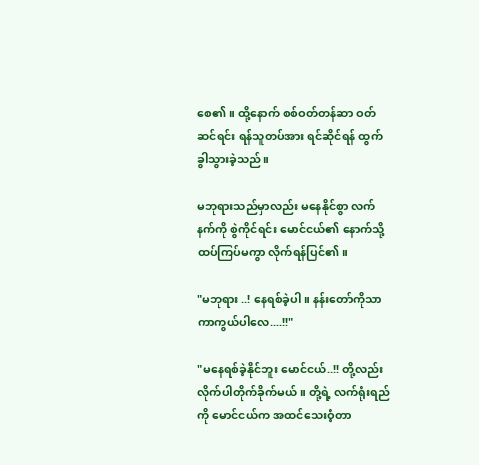စေ၏။ ထို့နောက် စစ်ဝတ်တန်ဆာ ဝတ်ဆင်ရင်း ရန်သူတပ်အား ရင်ဆိုင်ရန် ထွက်ခွါသွားခဲ့သည်။

မဘုရားသည်မှာလည်း မနေနိုင်စွာ လက်နက်ကို စွဲကိုင်ရင်း မောင်ငယ်၏ နောက်သို့ ထပ်ကြပ်မကွာ လိုက်ရန်ပြင်၏။

"မဘုရား ..! နေရစ်ခဲ့ပါ။ နန်းတော်ကိုသာ ကာကွယ်ပါလေ....!!"

"မနေရစ်ခဲ့နိုင်ဘူး မောင်ငယ်..!! တို့လည်း လိုက်ပါတိုက်ခိုက်မယ်။ တို့ရဲ့ လက်ရုံးရည်ကို မောင်ငယ်က အထင်သေးဝံ့တာ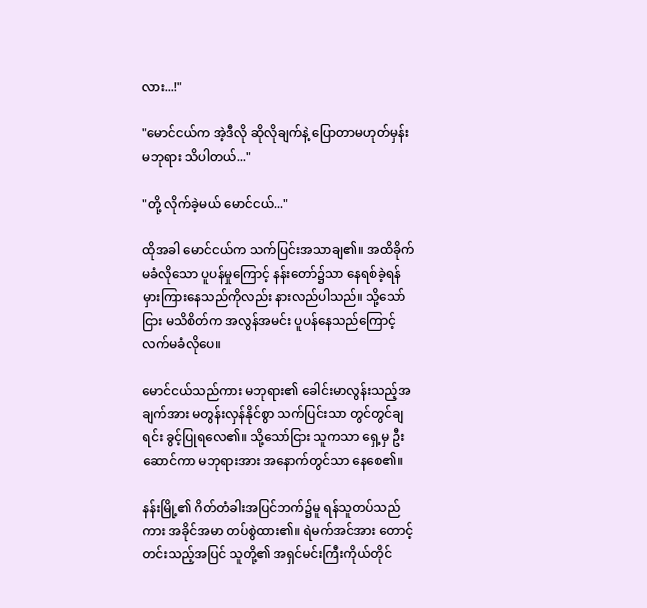လား...!"

"မောင်ငယ်က အဲ့ဒီလို ဆိုလိုချက်နဲ့ ပြောတာမဟုတ်မှန်း မဘုရား သိပါတယ်..."

"တို့ လိုက်ခဲ့မယ် မောင်ငယ်..."

ထိုအခါ မောင်ငယ်က သက်ပြင်းအသာချ၏။ အထိခိုက်မခံလိုသော ပူပန်မှုကြောင့် နန်းတော်၌သာ နေရစ်ခဲ့ရန် မှားကြားနေသည်ကိုလည်း နားလည်ပါသည်။ သို့သော်ငြား မသိစိတ်က အလွန်အမင်း ပူပန်နေသည်ကြောင့် လက်မခံလိုပေ။

မောင်ငယ်သည်ကား မဘုရား၏ ခေါင်းမာလွန်းသည့်အချက်အား မတွန်းလှန်နိုင်စွာ သက်ပြင်းသာ တွင်တွင်ချရင်း ခွင့်ပြုရလေ၏။ သို့သော်ငြား သူကသာ ရှေ့မှ ဦးဆောင်ကာ မဘုရားအား အနောက်တွင်သာ နေစေ၏။

နန်းမြို့၏ ဂိတ်တံခါးအပြင်ဘက်၌မူ ရန်သူတပ်သည်ကား အခိုင်အမာ တပ်စွဲထား၏။ ရဲမက်အင်အား တောင့်တင်းသည့်အပြင် သူတို့၏ အရှင်မင်းကြီးကိုယ်တိုင်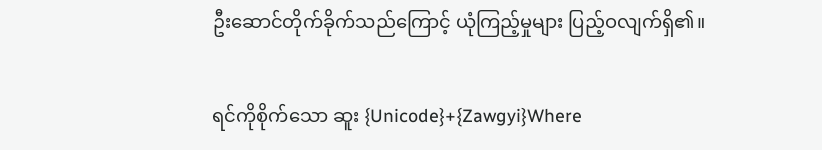ဦးဆောင်တိုက်ခိုက်သည်ကြောင့် ယုံကြည့်မှုများ ပြည့်ဝလျက်ရှိ၏။

ရင်ကိုစိုက်သော ဆူး {Unicode}+{Zawgyi}Where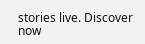stories live. Discover now